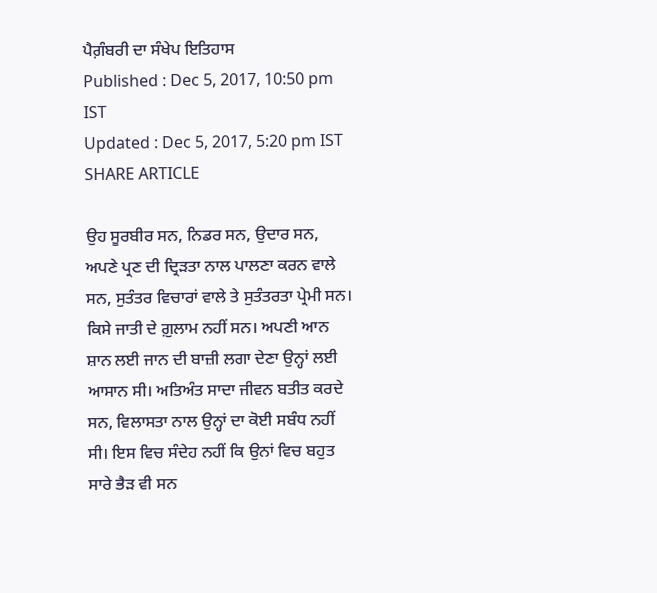ਪੈਗ਼ੰਬਰੀ ਦਾ ਸੰਖੇਪ ਇਤਿਹਾਸ
Published : Dec 5, 2017, 10:50 pm IST
Updated : Dec 5, 2017, 5:20 pm IST
SHARE ARTICLE

ਉਹ ਸੂਰਬੀਰ ਸਨ, ਨਿਡਰ ਸਨ, ਉਦਾਰ ਸਨ, ਅਪਣੇ ਪ੍ਰਣ ਦੀ ਦ੍ਰਿੜਤਾ ਨਾਲ ਪਾਲਣਾ ਕਰਨ ਵਾਲੇ ਸਨ, ਸੁਤੰਤਰ ਵਿਚਾਰਾਂ ਵਾਲੇ ਤੇ ਸੁਤੰਤਰਤਾ ਪ੍ਰੇਮੀ ਸਨ। ਕਿਸੇ ਜਾਤੀ ਦੇ ਗ਼ੁਲਾਮ ਨਹੀਂ ਸਨ। ਅਪਣੀ ਆਨ ਸ਼ਾਨ ਲਈ ਜਾਨ ਦੀ ਬਾਜ਼ੀ ਲਗਾ ਦੇਣਾ ਉਨ੍ਹਾਂ ਲਈ ਆਸਾਨ ਸੀ। ਅਤਿਅੰਤ ਸਾਦਾ ਜੀਵਨ ਬਤੀਤ ਕਰਦੇ ਸਨ, ਵਿਲਾਸਤਾ ਨਾਲ ਉਨ੍ਹਾਂ ਦਾ ਕੋਈ ਸਬੰਧ ਨਹੀਂ ਸੀ। ਇਸ ਵਿਚ ਸੰਦੇਹ ਨਹੀਂ ਕਿ ਉਨਾਂ ਵਿਚ ਬਹੁਤ ਸਾਰੇ ਭੈੜ ਵੀ ਸਨ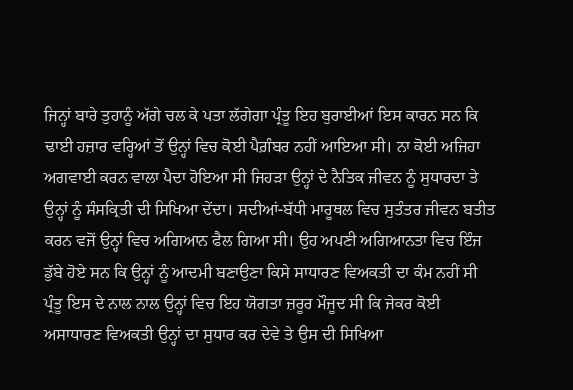ਜਿਨ੍ਹਾਂ ਬਾਰੇ ਤੁਹਾਨੂੰ ਅੱਗੇ ਚਲ ਕੇ ਪਤਾ ਲੱਗੇਗਾ ਪ੍ਰੰਤੂ ਇਹ ਬੁਰਾਈਆਂ ਇਸ ਕਾਰਨ ਸਨ ਕਿ ਢਾਈ ਹਜ਼ਾਰ ਵਰ੍ਹਿਆਂ ਤੋਂ ਉਨ੍ਹਾਂ ਵਿਚ ਕੋਈ ਪੈਗ਼ੰਬਰ ਨਹੀਂ ਆਇਆ ਸੀ। ਨਾ ਕੋਈ ਅਜਿਹਾ ਅਗਵਾਈ ਕਰਨ ਵਾਲਾ ਪੈਦਾ ਹੋਇਆ ਸੀ ਜਿਹੜਾ ਉਨ੍ਹਾਂ ਦੇ ਨੈਤਿਕ ਜੀਵਨ ਨੂੰ ਸੁਧਾਰਦਾ ਤੇ ਉਨ੍ਹਾਂ ਨੂੰ ਸੰਸਕ੍ਰਿਤੀ ਦੀ ਸਿਖਿਆ ਦੇਂਦਾ। ਸਦੀਆਂ-ਬੱਧੀ ਮਾਰੂਥਲ ਵਿਚ ਸੁਤੰਤਰ ਜੀਵਨ ਬਤੀਤ ਕਰਨ ਵਜੋਂ ਉਨ੍ਹਾਂ ਵਿਚ ਅਗਿਆਨ ਫੈਲ ਗਿਆ ਸੀ। ਉਹ ਅਪਣੀ ਅਗਿਆਨਤਾ ਵਿਚ ਇੰਜ ਡੁੱਬੇ ਹੋਏ ਸਨ ਕਿ ਉਨ੍ਹਾਂ ਨੂੰ ਆਦਮੀ ਬਣਾਉਣਾ ਕਿਸੇ ਸਾਧਾਰਣ ਵਿਅਕਤੀ ਦਾ ਕੰਮ ਨਹੀਂ ਸੀ ਪ੍ਰੰਤੂ ਇਸ ਦੇ ਨਾਲ ਨਾਲ ਉਨ੍ਹਾਂ ਵਿਚ ਇਹ ਯੋਗਤਾ ਜ਼ਰੂਰ ਮੌਜੂਦ ਸੀ ਕਿ ਜੇਕਰ ਕੋਈ ਅਸਾਧਾਰਣ ਵਿਅਕਤੀ ਉਨ੍ਹਾਂ ਦਾ ਸੁਧਾਰ ਕਰ ਦੇਵੇ ਤੇ ਉਸ ਦੀ ਸਿਖਿਆ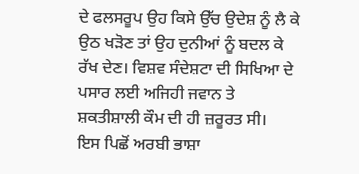ਦੇ ਫਲਸਰੂਪ ਉਹ ਕਿਸੇ ਉੱਚ ਉਦੇਸ਼ ਨੂੰ ਲੈ ਕੇ ਉਠ ਖੜੋਣ ਤਾਂ ਉਹ ਦੁਨੀਆਂ ਨੂੰ ਬਦਲ ਕੇ ਰੱਖ ਦੇਣ। ਵਿਸ਼ਵ ਸੰਦੇਸ਼ਟਾ ਦੀ ਸਿਖਿਆ ਦੇ ਪਸਾਰ ਲਈ ਅਜਿਹੀ ਜਵਾਨ ਤੇ ਸ਼ਕਤੀਸ਼ਾਲੀ ਕੌਮ ਦੀ ਹੀ ਜ਼ਰੂਰਤ ਸੀ।
ਇਸ ਪਿਛੋਂ ਅਰਬੀ ਭਾਸ਼ਾ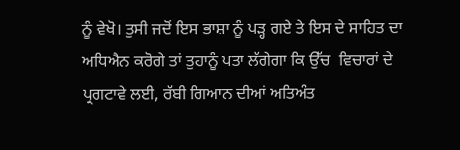ਨੂੰ ਵੇਖੋ। ਤੁਸੀ ਜਦੋਂ ਇਸ ਭਾਸ਼ਾ ਨੂੰ ਪੜ੍ਹ ਗਏ ਤੇ ਇਸ ਦੇ ਸਾਹਿਤ ਦਾ ਅਧਿਐਨ ਕਰੋਗੇ ਤਾਂ ਤੁਹਾਨੂੰ ਪਤਾ ਲੱਗੇਗਾ ਕਿ ਉੱਚ  ਵਿਚਾਰਾਂ ਦੇ ਪ੍ਰਗਟਾਵੇ ਲਈ, ਰੱਬੀ ਗਿਆਨ ਦੀਆਂ ਅਤਿਅੰਤ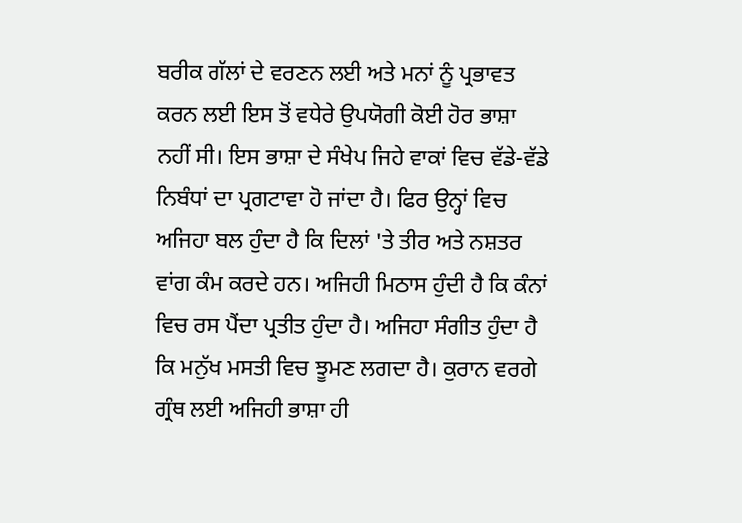ਬਰੀਕ ਗੱਲਾਂ ਦੇ ਵਰਣਨ ਲਈ ਅਤੇ ਮਨਾਂ ਨੂੰ ਪ੍ਰਭਾਵਤ ਕਰਨ ਲਈ ਇਸ ਤੋਂ ਵਧੇਰੇ ਉਪਯੋਗੀ ਕੋਈ ਹੋਰ ਭਾਸ਼ਾ ਨਹੀਂ ਸੀ। ਇਸ ਭਾਸ਼ਾ ਦੇ ਸੰਖੇਪ ਜਿਹੇ ਵਾਕਾਂ ਵਿਚ ਵੱਡੇ-ਵੱਡੇ ਨਿਬੰਧਾਂ ਦਾ ਪ੍ਰਗਟਾਵਾ ਹੋ ਜਾਂਦਾ ਹੈ। ਫਿਰ ਉਨ੍ਹਾਂ ਵਿਚ ਅਜਿਹਾ ਬਲ ਹੁੰਦਾ ਹੈ ਕਿ ਦਿਲਾਂ 'ਤੇ ਤੀਰ ਅਤੇ ਨਸ਼ਤਰ ਵਾਂਗ ਕੰਮ ਕਰਦੇ ਹਨ। ਅਜਿਹੀ ਮਿਠਾਸ ਹੁੰਦੀ ਹੈ ਕਿ ਕੰਨਾਂ ਵਿਚ ਰਸ ਪੈਂਦਾ ਪ੍ਰਤੀਤ ਹੁੰਦਾ ਹੈ। ਅਜਿਹਾ ਸੰਗੀਤ ਹੁੰਦਾ ਹੈ ਕਿ ਮਨੁੱਖ ਮਸਤੀ ਵਿਚ ਝੂਮਣ ਲਗਦਾ ਹੈ। ਕੁਰਾਨ ਵਰਗੇ ਗ੍ਰੰਥ ਲਈ ਅਜਿਹੀ ਭਾਸ਼ਾ ਹੀ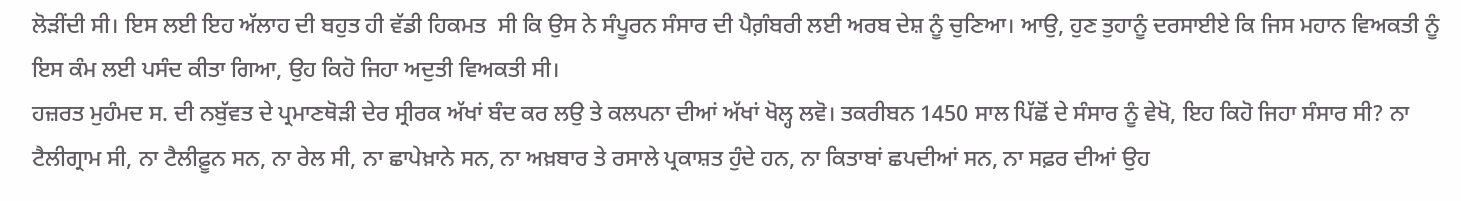ਲੋੜੀਂਦੀ ਸੀ। ਇਸ ਲਈ ਇਹ ਅੱਲਾਹ ਦੀ ਬਹੁਤ ਹੀ ਵੱਡੀ ਹਿਕਮਤ  ਸੀ ਕਿ ਉਸ ਨੇ ਸੰਪੂਰਨ ਸੰਸਾਰ ਦੀ ਪੈਗ਼ੰਬਰੀ ਲਈ ਅਰਬ ਦੇਸ਼ ਨੂੰ ਚੁਣਿਆ। ਆਉ, ਹੁਣ ਤੁਹਾਨੂੰ ਦਰਸਾਈਏ ਕਿ ਜਿਸ ਮਹਾਨ ਵਿਅਕਤੀ ਨੂੰ ਇਸ ਕੰਮ ਲਈ ਪਸੰਦ ਕੀਤਾ ਗਿਆ, ਉਹ ਕਿਹੋ ਜਿਹਾ ਅਦੁਤੀ ਵਿਅਕਤੀ ਸੀ।
ਹਜ਼ਰਤ ਮੁਹੰਮਦ ਸ. ਦੀ ਨਬੁੱਵਤ ਦੇ ਪ੍ਰਮਾਣਥੋੜੀ ਦੇਰ ਸ੍ਰੀਰਕ ਅੱਖਾਂ ਬੰਦ ਕਰ ਲਉ ਤੇ ਕਲਪਨਾ ਦੀਆਂ ਅੱਖਾਂ ਖੋਲ੍ਹ ਲਵੋ। ਤਕਰੀਬਨ 1450 ਸਾਲ ਪਿੱਛੋਂ ਦੇ ਸੰਸਾਰ ਨੂੰ ਵੇਖੋ, ਇਹ ਕਿਹੋ ਜਿਹਾ ਸੰਸਾਰ ਸੀ? ਨਾ ਟੈਲੀਗ੍ਰਾਮ ਸੀ, ਨਾ ਟੈਲੀਫ਼ੂਨ ਸਨ, ਨਾ ਰੇਲ ਸੀ, ਨਾ ਛਾਪੇਖ਼ਾਨੇ ਸਨ, ਨਾ ਅਖ਼ਬਾਰ ਤੇ ਰਸਾਲੇ ਪ੍ਰਕਾਸ਼ਤ ਹੁੰਦੇ ਹਨ, ਨਾ ਕਿਤਾਬਾਂ ਛਪਦੀਆਂ ਸਨ, ਨਾ ਸਫ਼ਰ ਦੀਆਂ ਉਹ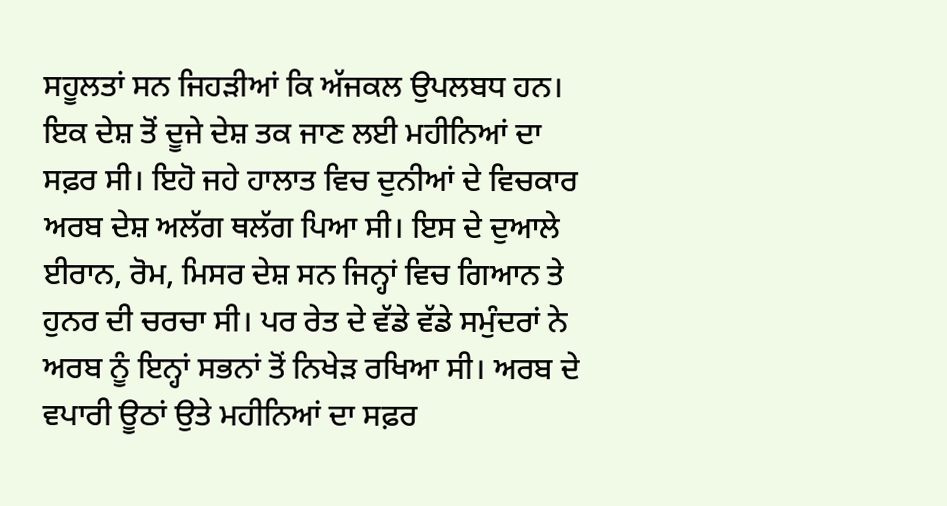ਸਹੂਲਤਾਂ ਸਨ ਜਿਹੜੀਆਂ ਕਿ ਅੱਜਕਲ ਉਪਲਬਧ ਹਨ। ਇਕ ਦੇਸ਼ ਤੋਂ ਦੂਜੇ ਦੇਸ਼ ਤਕ ਜਾਣ ਲਈ ਮਹੀਨਿਆਂ ਦਾ ਸਫ਼ਰ ਸੀ। ਇਹੋ ਜਹੇ ਹਾਲਾਤ ਵਿਚ ਦੁਨੀਆਂ ਦੇ ਵਿਚਕਾਰ ਅਰਬ ਦੇਸ਼ ਅਲੱਗ ਥਲੱਗ ਪਿਆ ਸੀ। ਇਸ ਦੇ ਦੁਆਲੇ ਈਰਾਨ, ਰੋਮ, ਮਿਸਰ ਦੇਸ਼ ਸਨ ਜਿਨ੍ਹਾਂ ਵਿਚ ਗਿਆਨ ਤੇ ਹੁਨਰ ਦੀ ਚਰਚਾ ਸੀ। ਪਰ ਰੇਤ ਦੇ ਵੱਡੇ ਵੱਡੇ ਸਮੁੰਦਰਾਂ ਨੇ ਅਰਬ ਨੂੰ ਇਨ੍ਹਾਂ ਸਭਨਾਂ ਤੋਂ ਨਿਖੇੜ ਰਖਿਆ ਸੀ। ਅਰਬ ਦੇ ਵਪਾਰੀ ਊਠਾਂ ਉਤੇ ਮਹੀਨਿਆਂ ਦਾ ਸਫ਼ਰ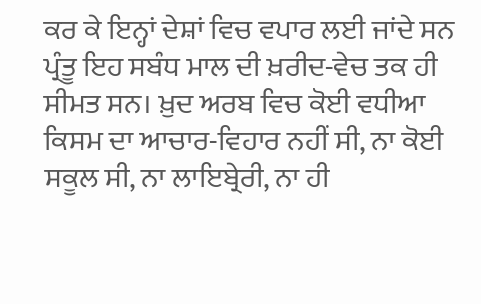ਕਰ ਕੇ ਇਨ੍ਹਾਂ ਦੇਸ਼ਾਂ ਵਿਚ ਵਪਾਰ ਲਈ ਜਾਂਦੇ ਸਨ ਪ੍ਰੰਤੂ ਇਹ ਸਬੰਧ ਮਾਲ ਦੀ ਖ਼ਰੀਦ-ਵੇਚ ਤਕ ਹੀ ਸੀਮਤ ਸਨ। ਖ਼ੁਦ ਅਰਬ ਵਿਚ ਕੋਈ ਵਧੀਆ ਕਿਸਮ ਦਾ ਆਚਾਰ-ਵਿਹਾਰ ਨਹੀਂ ਸੀ, ਨਾ ਕੋਈ ਸਕੂਲ ਸੀ, ਨਾ ਲਾਇਬ੍ਰੇਰੀ, ਨਾ ਹੀ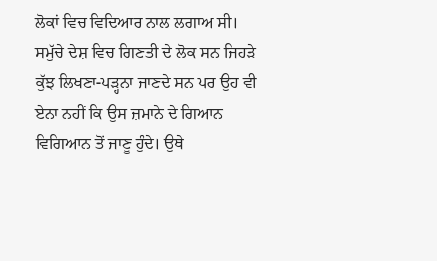ਲੋਕਾਂ ਵਿਚ ਵਿਦਿਆਰ ਨਾਲ ਲਗਾਅ ਸੀ। ਸਮੁੱਚੇ ਦੇਸ਼ ਵਿਚ ਗਿਣਤੀ ਦੇ ਲੋਕ ਸਨ ਜਿਹੜੇ ਕੁੱਝ ਲਿਖਣਾ-ਪੜ੍ਹਨਾ ਜਾਣਦੇ ਸਨ ਪਰ ਉਹ ਵੀ ਏਨਾ ਨਹੀਂ ਕਿ ਉਸ ਜ਼ਮਾਨੇ ਦੇ ਗਿਆਨ ਵਿਗਿਆਨ ਤੋਂ ਜਾਣੂ ਹੁੰਦੇ। ਉਥੇ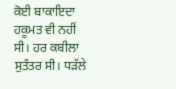ਕੋਈ ਬਾਕਾਇਦਾ ਹਕੂਮਤ ਵੀ ਨਹੀਂ ਸੀ। ਹਰ ਕਬੀਲਾ ਸੁਤੰਤਰ ਸੀ। ਧੜੱਲੇ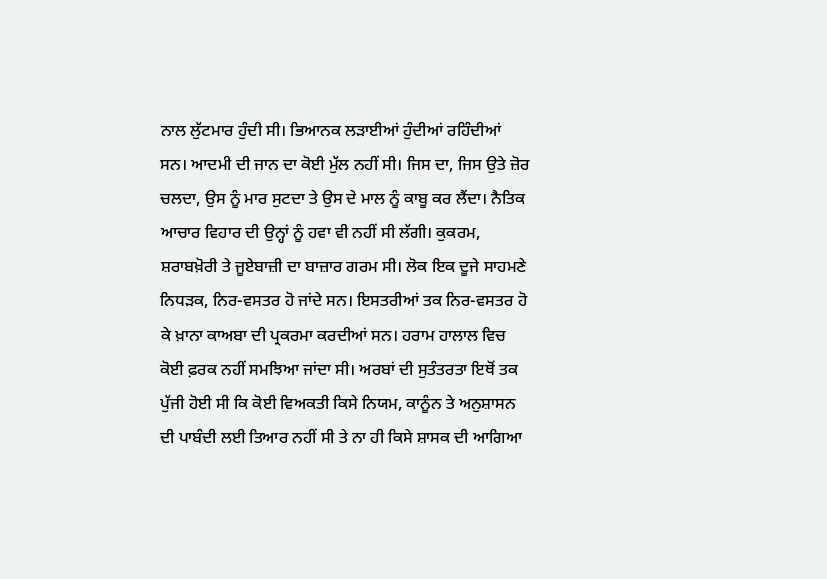ਨਾਲ ਲੁੱਟਮਾਰ ਹੁੰਦੀ ਸੀ। ਭਿਆਨਕ ਲੜਾਈਆਂ ਹੁੰਦੀਆਂ ਰਹਿੰਦੀਆਂ ਸਨ। ਆਦਮੀ ਦੀ ਜਾਨ ਦਾ ਕੋਈ ਮੁੱਲ ਨਹੀਂ ਸੀ। ਜਿਸ ਦਾ, ਜਿਸ ਉਤੇ ਜ਼ੋਰ ਚਲਦਾ, ਉਸ ਨੂੰ ਮਾਰ ਸੁਟਦਾ ਤੇ ਉਸ ਦੇ ਮਾਲ ਨੂੰ ਕਾਬੂ ਕਰ ਲੈਂਦਾ। ਨੈਤਿਕ ਆਚਾਰ ਵਿਹਾਰ ਦੀ ਉਨ੍ਹਾਂ ਨੂੰ ਹਵਾ ਵੀ ਨਹੀਂ ਸੀ ਲੱਗੀ। ਕੁਕਰਮ, ਸ਼ਰਾਬਖ਼ੋਰੀ ਤੇ ਜੂਏਬਾਜ਼ੀ ਦਾ ਬਾਜ਼ਾਰ ਗਰਮ ਸੀ। ਲੋਕ ਇਕ ਦੂਜੇ ਸਾਹਮਣੇ ਨਿਧੜਕ, ਨਿਰ-ਵਸਤਰ ਹੋ ਜਾਂਦੇ ਸਨ। ਇਸਤਰੀਆਂ ਤਕ ਨਿਰ-ਵਸਤਰ ਹੋ ਕੇ ਖ਼ਾਨਾ ਕਾਅਬਾ ਦੀ ਪ੍ਰਕਰਮਾ ਕਰਦੀਆਂ ਸਨ। ਹਰਾਮ ਹਾਲਾਲ ਵਿਚ ਕੋਈ ਫ਼ਰਕ ਨਹੀਂ ਸਮਝਿਆ ਜਾਂਦਾ ਸੀ। ਅਰਬਾਂ ਦੀ ਸੁਤੰਤਰਤਾ ਇਥੋਂ ਤਕ ਪੁੱਜੀ ਹੋਈ ਸੀ ਕਿ ਕੋਈ ਵਿਅਕਤੀ ਕਿਸੇ ਨਿਯਮ, ਕਾਨੂੰਨ ਤੇ ਅਨੁਸ਼ਾਸਨ ਦੀ ਪਾਬੰਦੀ ਲਈ ਤਿਆਰ ਨਹੀਂ ਸੀ ਤੇ ਨਾ ਹੀ ਕਿਸੇ ਸ਼ਾਸਕ ਦੀ ਆਗਿਆ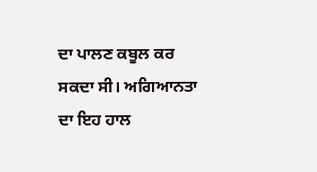ਦਾ ਪਾਲਣ ਕਬੂਲ ਕਰ ਸਕਦਾ ਸੀ। ਅਗਿਆਨਤਾ ਦਾ ਇਹ ਹਾਲ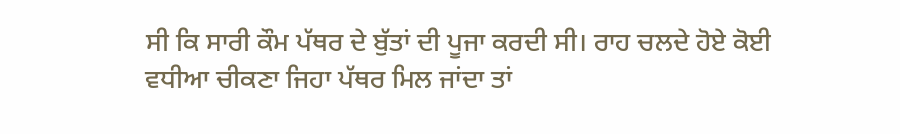ਸੀ ਕਿ ਸਾਰੀ ਕੌਮ ਪੱਥਰ ਦੇ ਬੁੱਤਾਂ ਦੀ ਪੂਜਾ ਕਰਦੀ ਸੀ। ਰਾਹ ਚਲਦੇ ਹੋਏ ਕੋਈ ਵਧੀਆ ਚੀਕਣਾ ਜਿਹਾ ਪੱਥਰ ਮਿਲ ਜਾਂਦਾ ਤਾਂ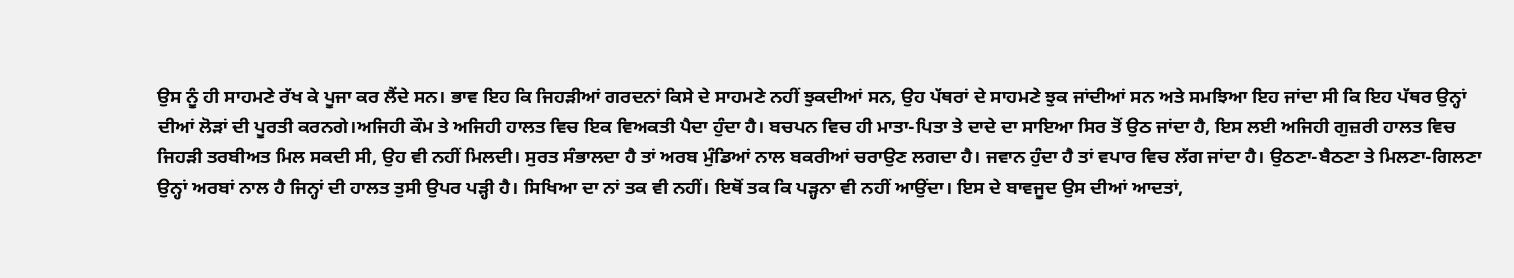ਉਸ ਨੂੰ ਹੀ ਸਾਹਮਣੇ ਰੱਖ ਕੇ ਪੂਜਾ ਕਰ ਲੈਂਦੇ ਸਨ। ਭਾਵ ਇਹ ਕਿ ਜਿਹੜੀਆਂ ਗਰਦਨਾਂ ਕਿਸੇ ਦੇ ਸਾਹਮਣੇ ਨਹੀਂ ਝੁਕਦੀਆਂ ਸਨ, ਉਹ ਪੱਥਰਾਂ ਦੇ ਸਾਹਮਣੇ ਝੁਕ ਜਾਂਦੀਆਂ ਸਨ ਅਤੇ ਸਮਝਿਆ ਇਹ ਜਾਂਦਾ ਸੀ ਕਿ ਇਹ ਪੱਥਰ ਉਨ੍ਹਾਂ ਦੀਆਂ ਲੋੜਾਂ ਦੀ ਪੂਰਤੀ ਕਰਨਗੇ।ਅਜਿਹੀ ਕੌਮ ਤੇ ਅਜਿਹੀ ਹਾਲਤ ਵਿਚ ਇਕ ਵਿਅਕਤੀ ਪੈਦਾ ਹੁੰਦਾ ਹੈ। ਬਚਪਨ ਵਿਚ ਹੀ ਮਾਤਾ-ਪਿਤਾ ਤੇ ਦਾਦੇ ਦਾ ਸਾਇਆ ਸਿਰ ਤੋਂ ਉਠ ਜਾਂਦਾ ਹੈ, ਇਸ ਲਈ ਅਜਿਹੀ ਗੁਜ਼ਰੀ ਹਾਲਤ ਵਿਚ ਜਿਹੜੀ ਤਰਬੀਅਤ ਮਿਲ ਸਕਦੀ ਸੀ, ਉਹ ਵੀ ਨਹੀਂ ਮਿਲਦੀ। ਸੁਰਤ ਸੰਭਾਲਦਾ ਹੈ ਤਾਂ ਅਰਬ ਮੁੰਡਿਆਂ ਨਾਲ ਬਕਰੀਆਂ ਚਰਾਉਣ ਲਗਦਾ ਹੈ। ਜਵਾਨ ਹੁੰਦਾ ਹੈ ਤਾਂ ਵਪਾਰ ਵਿਚ ਲੱਗ ਜਾਂਦਾ ਹੈ। ਉਠਣਾ-ਬੈਠਣਾ ਤੇ ਮਿਲਣਾ-ਗਿਲਣਾ ਉਨ੍ਹਾਂ ਅਰਬਾਂ ਨਾਲ ਹੈ ਜਿਨ੍ਹਾਂ ਦੀ ਹਾਲਤ ਤੁਸੀ ਉਪਰ ਪੜ੍ਹੀ ਹੈ। ਸਿਖਿਆ ਦਾ ਨਾਂ ਤਕ ਵੀ ਨਹੀਂ। ਇਥੋਂ ਤਕ ਕਿ ਪੜ੍ਹਨਾ ਵੀ ਨਹੀਂ ਆਉਂਦਾ। ਇਸ ਦੇ ਬਾਵਜੂਦ ਉਸ ਦੀਆਂ ਆਦਤਾਂ,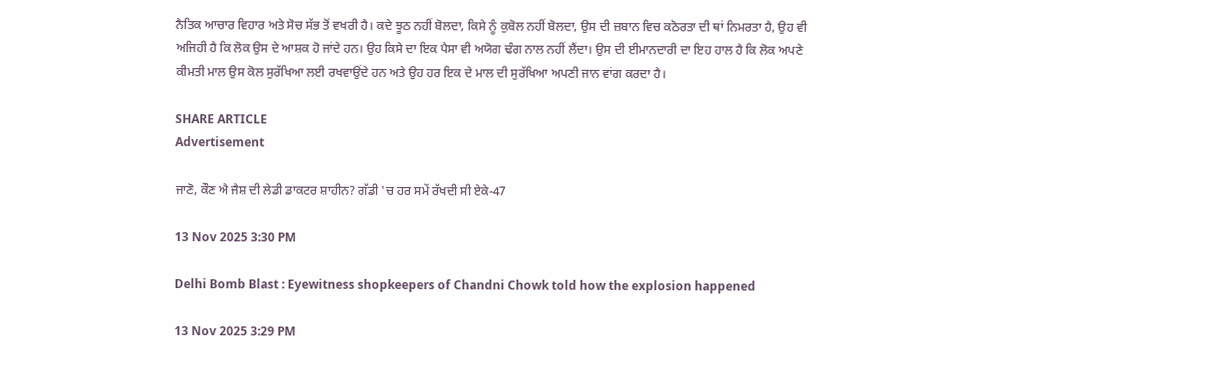ਨੈਤਿਕ ਆਚਾਰ ਵਿਹਾਰ ਅਤੇ ਸੋਚ ਸੱਭ ਤੋਂ ਵਖਰੀ ਹੈ। ਕਦੇ ਝੂਠ ਨਹੀਂ ਬੋਲਦਾ, ਕਿਸੇ ਨੂੰ ਕੁਬੋਲ ਨਹੀਂ ਬੋਲਦਾ, ਉਸ ਦੀ ਜ਼ਬਾਨ ਵਿਚ ਕਠੋਰਤਾ ਦੀ ਥਾਂ ਨਿਮਰਤਾ ਹੈ, ਉਹ ਵੀ ਅਜਿਹੀ ਹੈ ਕਿ ਲੋਕ ਉਸ ਦੇ ਆਸ਼ਕ ਹੋ ਜਾਂਦੇ ਹਨ। ਉਹ ਕਿਸੇ ਦਾ ਇਕ ਪੈਸਾ ਵੀ ਅਯੋਗ ਢੰਗ ਨਾਲ ਨਹੀਂ ਲੈਂਦਾ। ਉਸ ਦੀ ਈਮਾਨਦਾਰੀ ਦਾ ਇਹ ਹਾਲ ਹੈ ਕਿ ਲੋਕ ਅਪਣੇ ਕੀਮਤੀ ਮਾਲ ਉਸ ਕੋਲ ਸੁਰੱਖਿਆ ਲਈ ਰਖਵਾਉਂਦੇ ਹਨ ਅਤੇ ਉਹ ਹਰ ਇਕ ਦੇ ਮਾਲ ਦੀ ਸੁਰੱਖਿਆ ਅਪਣੀ ਜਾਨ ਵਾਂਗ ਕਰਦਾ ਹੈ।

SHARE ARTICLE
Advertisement

ਜਾਣੋ, ਕੌਣ ਐ ਜੈਸ਼ ਦੀ ਲੇਡੀ ਡਾਕਟਰ ਸ਼ਾਹੀਨ? ਗੱਡੀ 'ਚ ਹਰ ਸਮੇਂ ਰੱਖਦੀ ਸੀ ਏਕੇ-47

13 Nov 2025 3:30 PM

Delhi Bomb Blast : Eyewitness shopkeepers of Chandni Chowk told how the explosion happened

13 Nov 2025 3:29 PM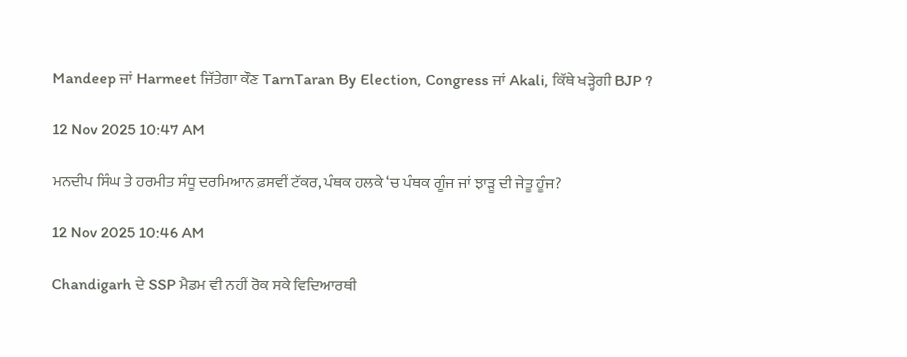Mandeep ਜਾਂ Harmeet ਜਿੱਤੇਗਾ ਕੌਣ TarnTaran By Election, Congress ਜਾਂ Akali, ਕਿੱਥੇ ਖੜ੍ਹੇਗੀ BJP ?

12 Nov 2025 10:47 AM

ਮਨਦੀਪ ਸਿੰਘ ਤੇ ਹਰਮੀਤ ਸੰਧੂ ਦਰਮਿਆਨ ਫ਼ਸਵੀਂ ਟੱਕਰ, ਪੰਥਕ ਹਲਕੇ ‘ਚ ਪੰਥਕ ਗੂੰਜ ਜਾਂ ਝਾੜੂ ਦੀ ਜੇਤੂ ਹੂੰਜ?

12 Nov 2025 10:46 AM

Chandigarh ਦੇ SSP ਮੈਡਮ ਵੀ ਨਹੀਂ ਰੋਕ ਸਕੇ ਵਿਦਿਆਰਥੀ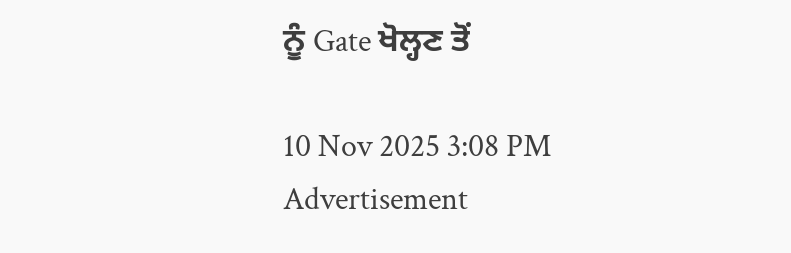ਨੂੰ Gate ਖੋਲ੍ਹਣ ਤੋਂ

10 Nov 2025 3:08 PM
Advertisement